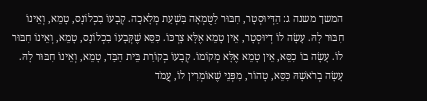המשך משנה ג: הַדְּיוּסְטָר, חִבּוּר לַטֻּמְאָה בִּשְׁעַת מְלָאכָה. קְבָעוֹ בִכְלוֹנָס, טָמֵא, וְאֵינוֹ חִבּוּר לָהּ. עָשָׂה לוֹ דְיוּסְטָר, אֵין טָמֵא אֶלָּא צָרְכּוֹ. כִּסֵּא שֶׁקְּבָעוֹ בִכְלוֹנָס, טָמֵא, וְאֵינוֹ חִבּוּר לוֹ. עָשָׂה בוֹ כִסֵּא, אֵין טָמֵא אֶלָּא מְקוֹמוֹ. קְבָעוֹ בְקוֹרַת בֵּית הַבַּד, טָמֵא, וְאֵינוֹ חִבּוּר לָהּ. עָשָׂה בְרֹאשָׁהּ כִּסֵּא, טָהוֹר, מִפְּנֵי שֶׁאוֹמְרִין לוֹ, עֲמֹד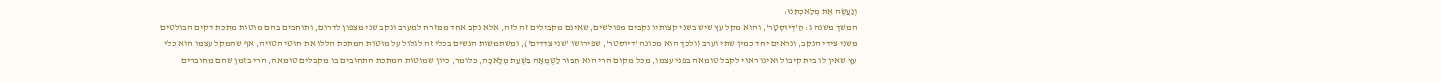וְנַעֲשֶׂה אֶת מְלַאכְתֵּנוּ:
המשך משנה ג: הַ'דְּיוּסְטָר', והוא מקל עץ שיש בשני קצותיו נקבים מפולשים, שאינם מקבילים זה לזה, אלא נקב אחד ממזרח למערב ונקב שני מצפון לדרום, ותוחבים בהם מוטות מתכת דקים הבולטים משני צידי הנקב, ונראים יחד כמין שתי וערב (ולכך הוא מכונה 'דיוסטר', שפירושו 'שני צדדים'), ומשתמשות הנשים בכלי זה לגלול על מוטות המתכת הללו את חוטי הטויה, אף שהמקל עצמו הוא כלי עץ שאין לו בית קיבול ואינו ראוי לקבל טומאה בפני עצמו, מכל מקום הרי הוא חִבּוּר לַטֻּמְאָה בִּשְׁעַת מְלָאכָה, כלומר, כיון שמוטות המתכת התחובים בו מקבלים טומאה, הרי בזמן שהם מחוברים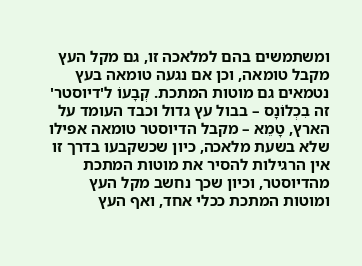ומשתמשים בהם למלאכה זו, גם מקל העץ מקבל טומאה, וכן אם נגעה טומאה בעץ נטמאים גם מוטות המתכת. קְבָעוֹ ל'דיוסטר' זה בִכְלוֹנָס – בבול עץ גדול וכבד העומד על הארץ, טָמֵא – מקבל הדיוסטר טומאה אפילו שלא בשעת מלאכה, כיון שכשקבעו בדרך זו אין הרגילות להסיר את מוטות המתכת מהדיוסטר, וכיון שכך נחשב מקל העץ ומוטות המתכת ככלי אחד, ואף העץ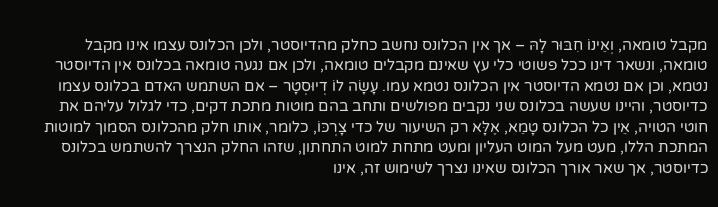מקבל טומאה, וְאֵינוֹ חִבּוּר לָהּ – אך אין הכלונס נחשב כחלק מהדיוסטר, ולכן הכלונס עצמו אינו מקבל טומאה, ונשאר דינו ככל פשוטי כלי עץ שאינם מקבלים טומאה, ולכן אם נגעה טומאה בכלונס אין הדיוסטר נטמא, וכן אם נטמא הדיוסטר אין הכלונס נטמא עמו. עָשָׂה לוֹ דְיוּסְטָר – אם השתמש האדם בכלונס עצמו כדיוסטר, והיינו שעשה בכלונס שני נקבים מפולשים ותחב בהם מוטות מתכת דקים, כדי לגלול עליהם את חוטי הטויה, אֵין כל הכלונס טָמֵא, אֶלָּא רק השיעור של כדי צָרְכּוֹ, כלומר, אותו חלק מהכלונס הסמוך למוטות המתכת הללו, מעט מעל המוט העליון ומעט מתחת למוט התחתון, שזהו החלק הנצרך להשתמש בכלונס כדיוסטר, אך שאר אורך הכלונס שאינו נצרך לשימוש זה, אינו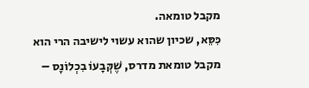מקבל טומאה.
כִּסֵּא, שכיון שהוא עשוי לישיבה הרי הוא מקבל טומאת מדרס, שֶׁקְּבָעוֹ בִכְלוֹנָס –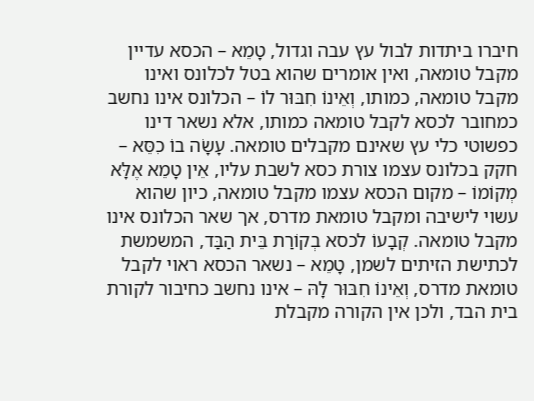חיברו ביתדות לבול עץ עבה וגדול, טָמֵא – הכסא עדיין מקבל טומאה, ואין אומרים שהוא בטל לכלונס ואינו מקבל טומאה, כמותו, וְאֵינוֹ חִבּוּר לוֹ – הכלונס אינו נחשב כמחובר לכסא לקבל טומאה כמותו, אלא נשאר דינו כפשוטי כלי עץ שאינם מקבלים טומאה. עָשָׂה בוֹ כִסֵּא – חקק בכלונס עצמו צורת כסא לשבת עליו, אֵין טָמֵא אֶלָּא מְקוֹמוֹ – מקום הכסא עצמו מקבל טומאה, כיון שהוא עשוי לישיבה ומקבל טומאת מדרס, אך שאר הכלונס אינו מקבל טומאה. קְבָעוֹ לכסא בְקוֹרַת בֵּית הַבַּד, המשמשת לכתישת הזיתים לשמן, טָמֵא – נשאר הכסא ראוי לקבל טומאת מדרס, וְאֵינוֹ חִבּוּר לָהּ – אינו נחשב כחיבור לקורת בית הבד, ולכן אין הקורה מקבלת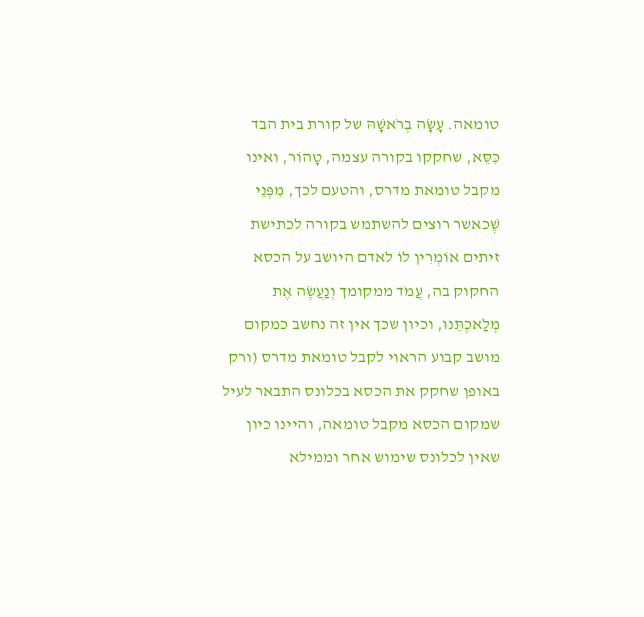טומאה. עָשָׂה בְרֹאשָׁהּ של קורת בית הבד כִּסֵּא, שחקקו בקורה עצמה, טָהוֹר, ואינו מקבל טומאת מדרס, והטעם לכך, מִפְּנֵי שֶׁכאשר רוצים להשתמש בקורה לכתישת זיתים אוֹמְרִין לוֹ לאדם היושב על הכסא החקוק בה, עֲמֹד ממקומך וְנַעֲשֶׂה אֶת מְלַאכְתֵּנוּ, וכיון שכך אין זה נחשב כמקום מושב קבוע הראוי לקבל טומאת מדרס (ורק באופן שחקק את הכסא בכלונס התבאר לעיל שמקום הכסא מקבל טומאה, והיינו כיון שאין לכלונס שימוש אחר וממילא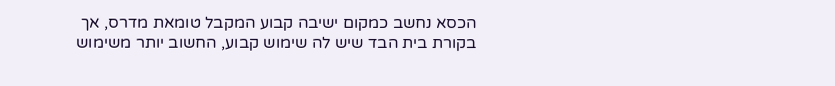הכסא נחשב כמקום ישיבה קבוע המקבל טומאת מדרס, אך בקורת בית הבד שיש לה שימוש קבוע, החשוב יותר משימוש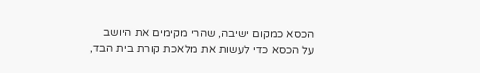הכסא כמקום ישיבה, שהרי מקימים את היושב על הכסא כדי לעשות את מלאכת קורת בית הבד,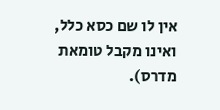אין לו שם כסא כלל, ואינו מקבל טומאת מדרס).